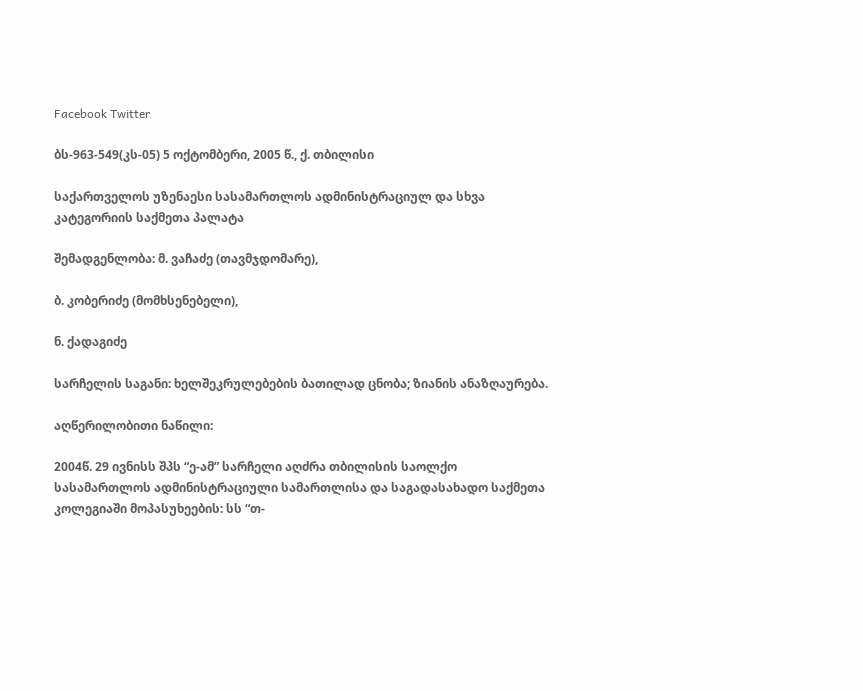Facebook Twitter

ბს-963-549(კს-05) 5 ოქტომბერი, 2005 წ., ქ. თბილისი

საქართველოს უზენაესი სასამართლოს ადმინისტრაციულ და სხვა კატეგორიის საქმეთა პალატა

შემადგენლობა: მ. ვაჩაძე (თავმჯდომარე),

ბ. კობერიძე (მომხსენებელი),

ნ. ქადაგიძე

სარჩელის საგანი: ხელშეკრულებების ბათილად ცნობა; ზიანის ანაზღაურება.

აღწერილობითი ნაწილი:

2004წ. 29 ივნისს შპს “ე-ამ” სარჩელი აღძრა თბილისის საოლქო სასამართლოს ადმინისტრაციული სამართლისა და საგადასახადო საქმეთა კოლეგიაში მოპასუხეების: სს “თ-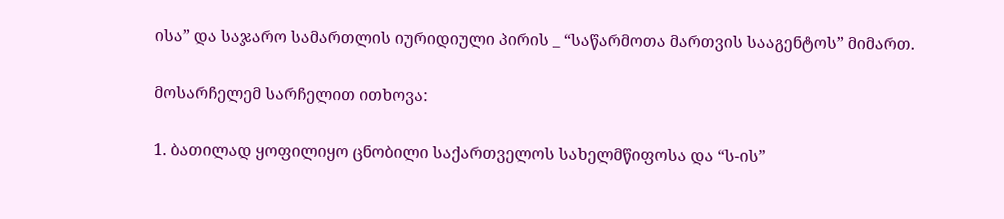ისა” და საჯარო სამართლის იურიდიული პირის _ “საწარმოთა მართვის სააგენტოს” მიმართ.

მოსარჩელემ სარჩელით ითხოვა:

1. ბათილად ყოფილიყო ცნობილი საქართველოს სახელმწიფოსა და “ს-ის”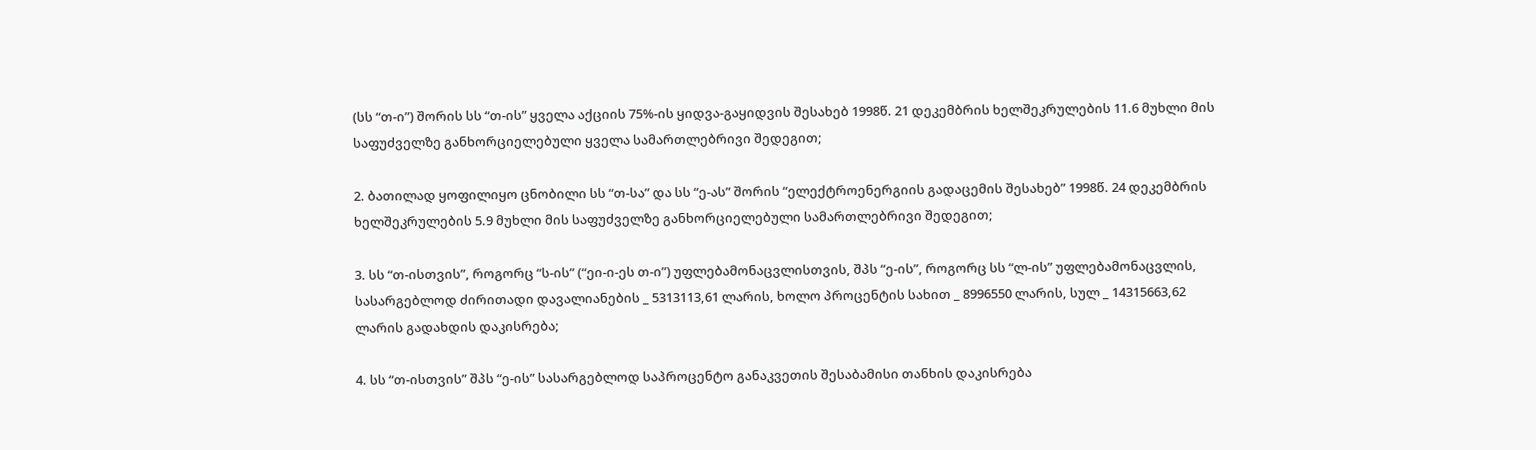(სს “თ-ი”) შორის სს “თ-ის” ყველა აქციის 75%-ის ყიდვა-გაყიდვის შესახებ 1998წ. 21 დეკემბრის ხელშეკრულების 11.6 მუხლი მის საფუძველზე განხორციელებული ყველა სამართლებრივი შედეგით;

2. ბათილად ყოფილიყო ცნობილი სს “თ-სა” და სს “ე-ას” შორის “ელექტროენერგიის გადაცემის შესახებ” 1998წ. 24 დეკემბრის ხელშეკრულების 5.9 მუხლი მის საფუძველზე განხორციელებული სამართლებრივი შედეგით;

3. სს “თ-ისთვის”, როგორც “ს-ის” (“ეი-ი-ეს თ-ი”) უფლებამონაცვლისთვის, შპს “ე-ის”, როგორც სს “ლ-ის” უფლებამონაცვლის, სასარგებლოდ ძირითადი დავალიანების _ 5313113,61 ლარის, ხოლო პროცენტის სახით _ 8996550 ლარის, სულ _ 14315663,62 ლარის გადახდის დაკისრება;

4. სს “თ-ისთვის” შპს “ე-ის” სასარგებლოდ საპროცენტო განაკვეთის შესაბამისი თანხის დაკისრება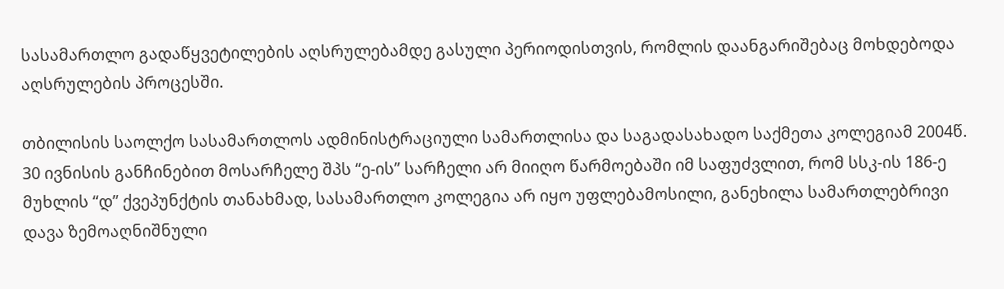სასამართლო გადაწყვეტილების აღსრულებამდე გასული პერიოდისთვის, რომლის დაანგარიშებაც მოხდებოდა აღსრულების პროცესში.

თბილისის საოლქო სასამართლოს ადმინისტრაციული სამართლისა და საგადასახადო საქმეთა კოლეგიამ 2004წ. 30 ივნისის განჩინებით მოსარჩელე შპს “ე-ის” სარჩელი არ მიიღო წარმოებაში იმ საფუძვლით, რომ სსკ-ის 186-ე მუხლის “დ” ქვეპუნქტის თანახმად, სასამართლო კოლეგია არ იყო უფლებამოსილი, განეხილა სამართლებრივი დავა ზემოაღნიშნული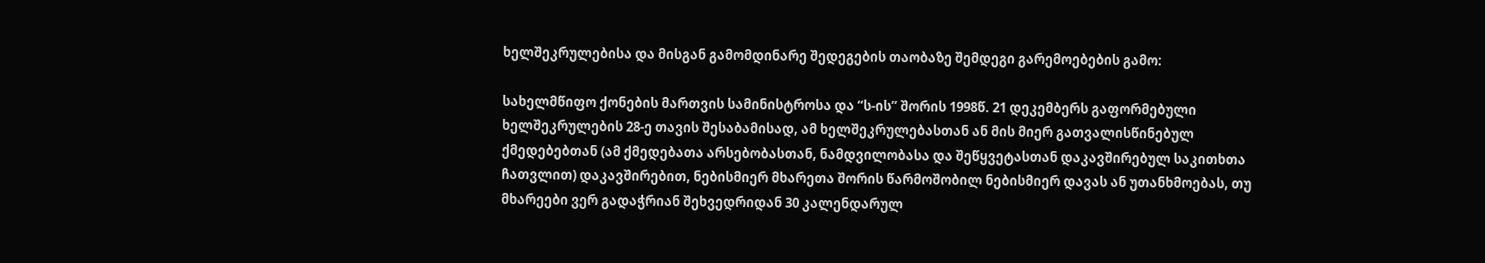ხელშეკრულებისა და მისგან გამომდინარე შედეგების თაობაზე შემდეგი გარემოებების გამო:

სახელმწიფო ქონების მართვის სამინისტროსა და “ს-ის” შორის 1998წ. 21 დეკემბერს გაფორმებული ხელშეკრულების 28-ე თავის შესაბამისად, ამ ხელშეკრულებასთან ან მის მიერ გათვალისწინებულ ქმედებებთან (ამ ქმედებათა არსებობასთან, ნამდვილობასა და შეწყვეტასთან დაკავშირებულ საკითხთა ჩათვლით) დაკავშირებით, ნებისმიერ მხარეთა შორის წარმოშობილ ნებისმიერ დავას ან უთანხმოებას, თუ მხარეები ვერ გადაჭრიან შეხვედრიდან 30 კალენდარულ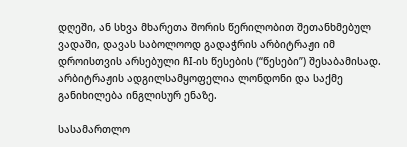დღეში, ან სხვა მხარეთა შორის წერილობით შეთანხმებულ ვადაში, დავას საბოლოოდ გადაჭრის არბიტრაჟი იმ დროისთვის არსებული ჩI-ის წესების (“წესები”) შესაბამისად. არბიტრაჟის ადგილსამყოფელია ლონდონი და საქმე განიხილება ინგლისურ ენაზე.

სასამართლო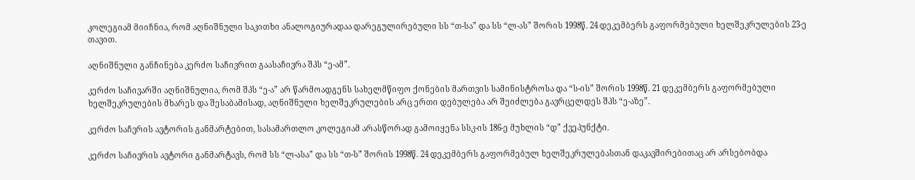კოლეგიამ მიიჩნია, რომ აღნიშნული საკითხი ანალოგიურადაა დარეგულირებული სს “თ-სა” და სს “ლ-ას” შორის 1998წ. 24 დეკემბერს გაფორმებული ხელშეკრულების 23-ე თავით.

აღნიშნული განჩინება კერძო საჩივრით გაასაჩივრა შპს “ე-ამ”.

კერძო საჩივარში აღნიშნულია, რომ შპს “ე-ა” არ წარმოადგენს სახელმწიფო ქონების მართვის სამინისტროსა და “ს-ის” შორის 1998წ. 21 დეკემბერს გაფორმებული ხელშეკრულების მხარეს და შესაბამისად, აღნიშნული ხელშეკრულების არც ერთი დებულება არ შეიძლება გავრცელდეს შპს “ე-აზე”.

კერძო საჩვრის ავტორის განმარტებით, სასამართლო კოლეგიამ არასწორად გამოიყენა სსკ-ის 186-ე მუხლის “დ” ქვეპუნქტი.

კერძო საჩივრის ავტორი განმარტავს, რომ სს “ლ-ასა” და სს “თ-ს” შორის 1998წ. 24 დეკემბერს გაფორმებულ ხელშეკრულებასთან დაკავშირებითაც არ არსებობდა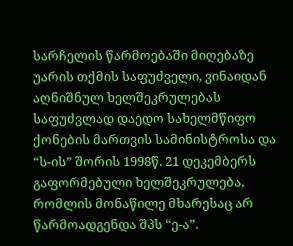სარჩელის წარმოებაში მიღებაზე უარის თქმის საფუძველი, ვინაიდან აღნიშნულ ხელშეკრულებას საფუძვლად დაედო სახელმწიფო ქონების მართვის სამინისტროსა და “ს-ის” შორის 1998წ. 21 დეკემბერს გაფორმებული ხელშეკრულება, რომლის მონაწილე მხარესაც არ წარმოადგენდა შპს “ე-ა”.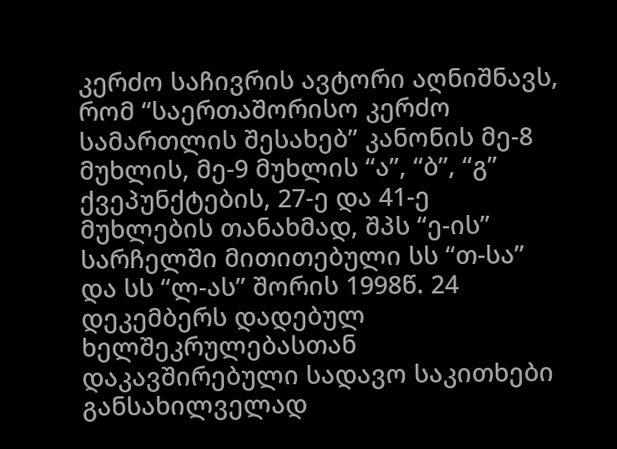კერძო საჩივრის ავტორი აღნიშნავს, რომ “საერთაშორისო კერძო სამართლის შესახებ” კანონის მე-8 მუხლის, მე-9 მუხლის “ა”, “ბ”, “გ” ქვეპუნქტების, 27-ე და 41-ე მუხლების თანახმად, შპს “ე-ის” სარჩელში მითითებული სს “თ-სა” და სს “ლ-ას” შორის 1998წ. 24 დეკემბერს დადებულ ხელშეკრულებასთან დაკავშირებული სადავო საკითხები განსახილველად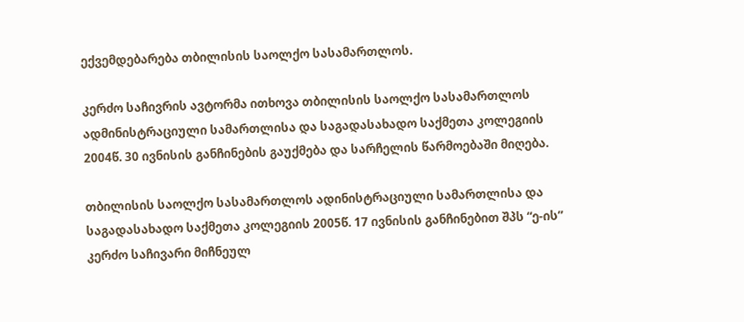ექვემდებარება თბილისის საოლქო სასამართლოს.

კერძო საჩივრის ავტორმა ითხოვა თბილისის საოლქო სასამართლოს ადმინისტრაციული სამართლისა და საგადასახადო საქმეთა კოლეგიის 2004წ. 30 ივნისის განჩინების გაუქმება და სარჩელის წარმოებაში მიღება.

თბილისის საოლქო სასამართლოს ადინისტრაციული სამართლისა და საგადასახადო საქმეთა კოლეგიის 2005წ. 17 ივნისის განჩინებით შპს “ე-ის” კერძო საჩივარი მიჩნეულ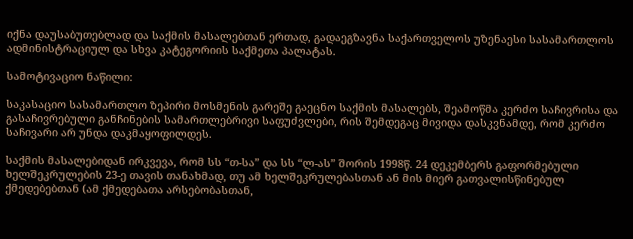იქნა დაუსაბუთებლად და საქმის მასალებთან ერთად, გადაეგზავნა საქართველოს უზენაესი სასამართლოს ადმინისტრაციულ და სხვა კატეგორიის საქმეთა პალატას.

სამოტივაციო ნაწილი:

საკასაციო სასამართლო ზეპირი მოსმენის გარეშე გაეცნო საქმის მასალებს, შეამოწმა კერძო საჩივრისა და გასაჩივრებული განჩინების სამართლებრივი საფუძვლები, რის შემდეგაც მივიდა დასკვნამდე, რომ კერძო საჩივარი არ უნდა დაკმაყოფილდეს.

საქმის მასალებიდან ირკვევა, რომ სს “თ-სა” და სს “ლ-ას” შორის 1998წ. 24 დეკემბერს გაფორმებული ხელშეკრულების 23-ე თავის თანახმად, თუ ამ ხელშეკრულებასთან ან მის მიერ გათვალისწინებულ ქმედებებთან (ამ ქმედებათა არსებობასთან,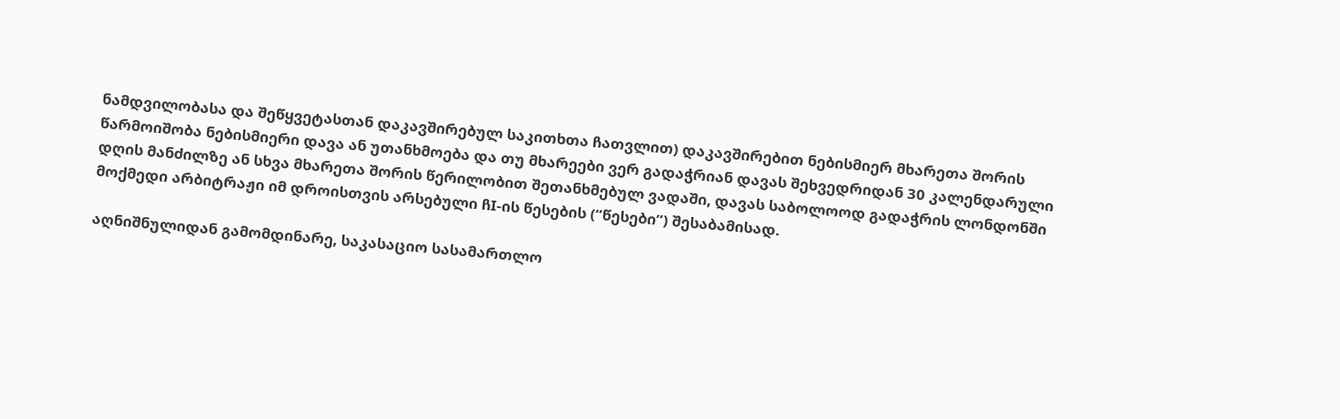ნამდვილობასა და შეწყვეტასთან დაკავშირებულ საკითხთა ჩათვლით) დაკავშირებით ნებისმიერ მხარეთა შორის წარმოიშობა ნებისმიერი დავა ან უთანხმოება და თუ მხარეები ვერ გადაჭრიან დავას შეხვედრიდან 30 კალენდარული დღის მანძილზე ან სხვა მხარეთა შორის წერილობით შეთანხმებულ ვადაში, დავას საბოლოოდ გადაჭრის ლონდონში მოქმედი არბიტრაჟი იმ დროისთვის არსებული ჩI-ის წესების (“წესები”) შესაბამისად.

აღნიშნულიდან გამომდინარე, საკასაციო სასამართლო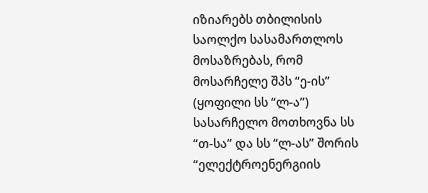იზიარებს თბილისის საოლქო სასამართლოს მოსაზრებას, რომ მოსარჩელე შპს “ე-ის” (ყოფილი სს “ლ-ა”) სასარჩელო მოთხოვნა სს “თ-სა” და სს “ლ-ას” შორის “ელექტროენერგიის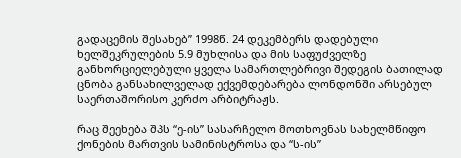გადაცემის შესახებ” 1998წ. 24 დეკემბერს დადებული ხელშეკრულების 5.9 მუხლისა და მის საფუძველზე განხორციელებული ყველა სამართლებრივი შედეგის ბათილად ცნობა განსახილველად ექვემდებარება ლონდონში არსებულ საერთაშორისო კერძო არბიტრაჟს.

რაც შეეხება შპს “ე-ის” სასარჩელო მოთხოვნას სახელმწიფო ქონების მართვის სამინისტროსა და “ს-ის”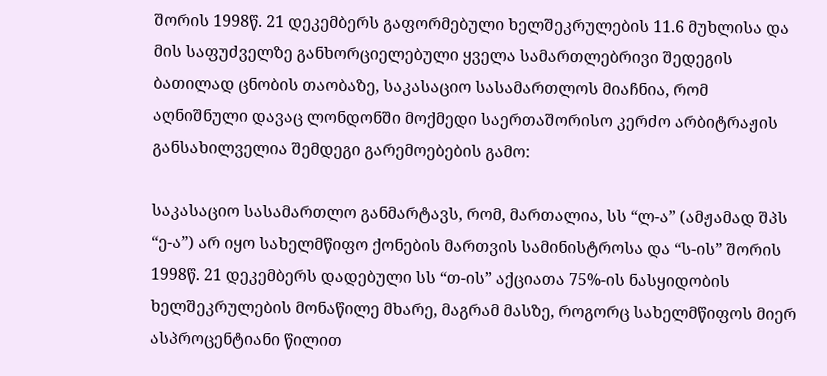შორის 1998წ. 21 დეკემბერს გაფორმებული ხელშეკრულების 11.6 მუხლისა და მის საფუძველზე განხორციელებული ყველა სამართლებრივი შედეგის ბათილად ცნობის თაობაზე, საკასაციო სასამართლოს მიაჩნია, რომ აღნიშნული დავაც ლონდონში მოქმედი საერთაშორისო კერძო არბიტრაჟის განსახილველია შემდეგი გარემოებების გამო:

საკასაციო სასამართლო განმარტავს, რომ, მართალია, სს “ლ-ა” (ამჟამად შპს “ე-ა”) არ იყო სახელმწიფო ქონების მართვის სამინისტროსა და “ს-ის” შორის 1998წ. 21 დეკემბერს დადებული სს “თ-ის” აქციათა 75%-ის ნასყიდობის ხელშეკრულების მონაწილე მხარე, მაგრამ მასზე, როგორც სახელმწიფოს მიერ ასპროცენტიანი წილით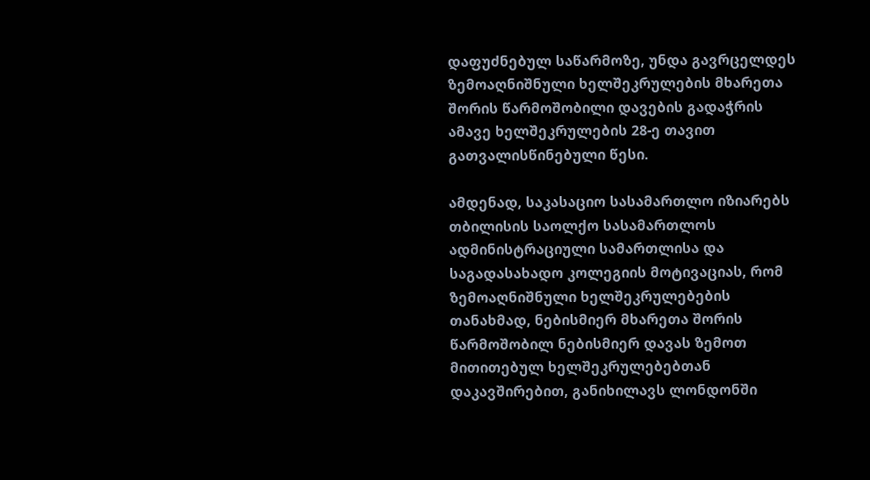დაფუძნებულ საწარმოზე, უნდა გავრცელდეს ზემოაღნიშნული ხელშეკრულების მხარეთა შორის წარმოშობილი დავების გადაჭრის ამავე ხელშეკრულების 28-ე თავით გათვალისწინებული წესი.

ამდენად, საკასაციო სასამართლო იზიარებს თბილისის საოლქო სასამართლოს ადმინისტრაციული სამართლისა და საგადასახადო კოლეგიის მოტივაციას, რომ ზემოაღნიშნული ხელშეკრულებების თანახმად, ნებისმიერ მხარეთა შორის წარმოშობილ ნებისმიერ დავას ზემოთ მითითებულ ხელშეკრულებებთან დაკავშირებით, განიხილავს ლონდონში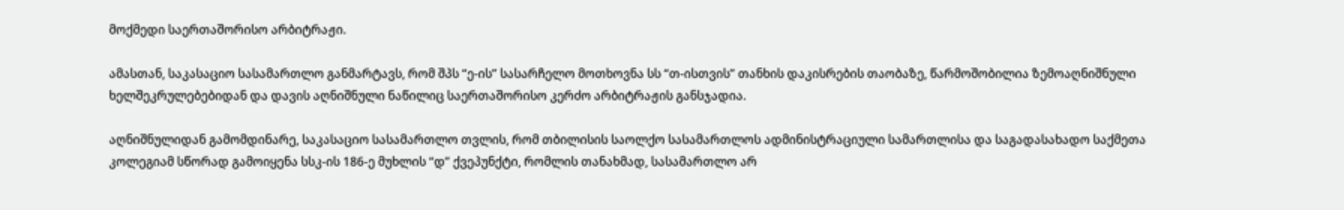მოქმედი საერთაშორისო არბიტრაჟი.

ამასთან, საკასაციო სასამართლო განმარტავს, რომ შპს “ე-ის” სასარჩელო მოთხოვნა სს “თ-ისთვის” თანხის დაკისრების თაობაზე, წარმოშობილია ზემოაღნიშნული ხელშეკრულებებიდან და დავის აღნიშნული ნაწილიც საერთაშორისო კერძო არბიტრაჟის განსჯადია.

აღნიშნულიდან გამომდინარე, საკასაციო სასამართლო თვლის, რომ თბილისის საოლქო სასამართლოს ადმინისტრაციული სამართლისა და საგადასახადო საქმეთა კოლეგიამ სწორად გამოიყენა სსკ-ის 186-ე მუხლის “დ” ქვეპუნქტი, რომლის თანახმად, სასამართლო არ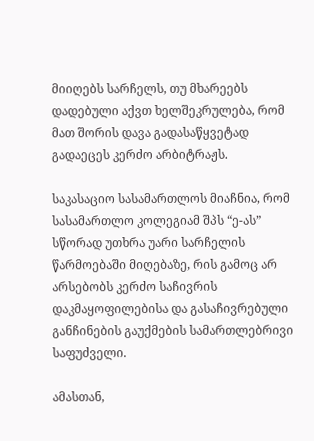მიიღებს სარჩელს, თუ მხარეებს დადებული აქვთ ხელშეკრულება, რომ მათ შორის დავა გადასაწყვეტად გადაეცეს კერძო არბიტრაჟს.

საკასაციო სასამართლოს მიაჩნია, რომ სასამართლო კოლეგიამ შპს “ე-ას” სწორად უთხრა უარი სარჩელის წარმოებაში მიღებაზე, რის გამოც არ არსებობს კერძო საჩივრის დაკმაყოფილებისა და გასაჩივრებული განჩინების გაუქმების სამართლებრივი საფუძველი.

ამასთან,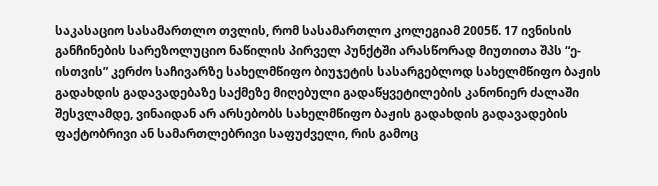საკასაციო სასამართლო თვლის, რომ სასამართლო კოლეგიამ 2005წ. 17 ივნისის განჩინების სარეზოლუციო ნაწილის პირველ პუნქტში არასწორად მიუთითა შპს “ე-ისთვის” კერძო საჩივარზე სახელმწიფო ბიუჯეტის სასარგებლოდ სახელმწიფო ბაჟის გადახდის გადავადებაზე საქმეზე მიღებული გადაწყვეტილების კანონიერ ძალაში შესვლამდე, ვინაიდან არ არსებობს სახელმწიფო ბაჟის გადახდის გადავადების ფაქტობრივი ან სამართლებრივი საფუძველი, რის გამოც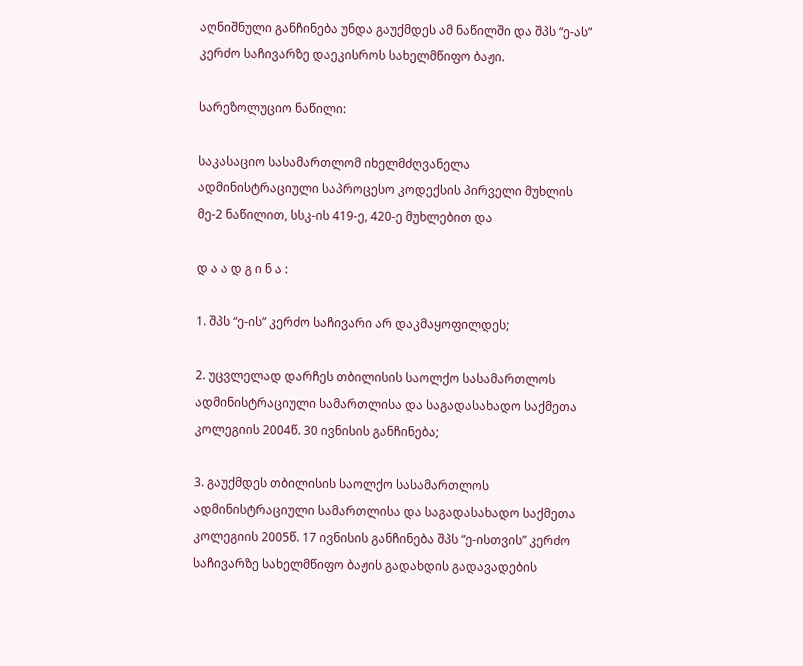აღნიშნული განჩინება უნდა გაუქმდეს ამ ნაწილში და შპს “ე-ას” კერძო საჩივარზე დაეკისროს სახელმწიფო ბაჟი.

სარეზოლუციო ნაწილი:

საკასაციო სასამართლომ იხელმძღვანელა ადმინისტრაციული საპროცესო კოდექსის პირველი მუხლის მე-2 ნაწილით, სსკ-ის 419-ე, 420-ე მუხლებით და

დ ა ა დ გ ი ნ ა :

1. შპს “ე-ის” კერძო საჩივარი არ დაკმაყოფილდეს;

2. უცვლელად დარჩეს თბილისის საოლქო სასამართლოს ადმინისტრაციული სამართლისა და საგადასახადო საქმეთა კოლეგიის 2004წ. 30 ივნისის განჩინება;

3. გაუქმდეს თბილისის საოლქო სასამართლოს ადმინისტრაციული სამართლისა და საგადასახადო საქმეთა კოლეგიის 2005წ. 17 ივნისის განჩინება შპს “ე-ისთვის” კერძო საჩივარზე სახელმწიფო ბაჟის გადახდის გადავადების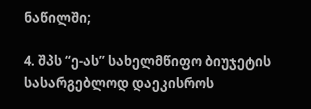ნაწილში;

4. შპს “ე-ას” სახელმწიფო ბიუჯეტის სასარგებლოდ დაეკისროს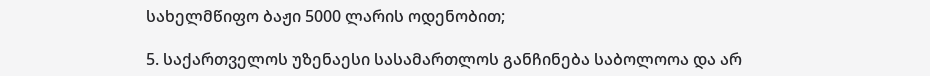სახელმწიფო ბაჟი 5000 ლარის ოდენობით;

5. საქართველოს უზენაესი სასამართლოს განჩინება საბოლოოა და არ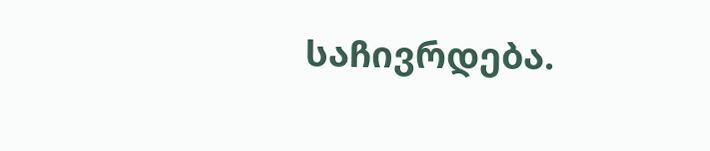საჩივრდება.